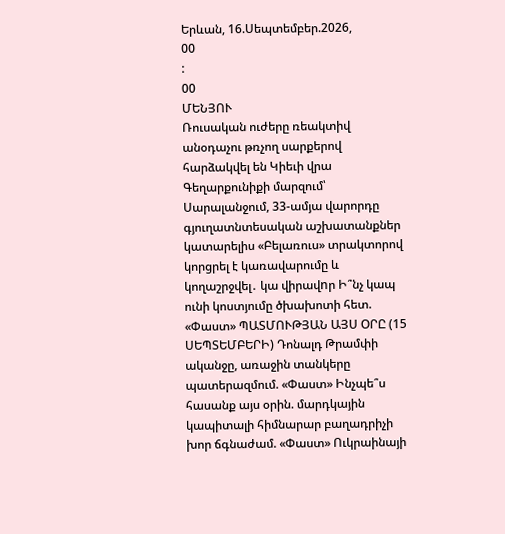Երևան, 16.Սեպտեմբեր.2026,
00
:
00
ՄԵՆՅՈՒ
Ռուսական ուժերը ռեակտիվ անօդաչու թռչող սարքերով հարձակվել են Կիեւի վրա Գեղարքունիքի մարզում՝ Սարալանջում, 33-ամյա վարորդը գյուղատնտեսական աշխատանքներ կատարելիս «Բելառուս» տրակտորով կորցրել է կառավարումը և կողաշրջվել․ կա վիրավnր Ի՞նչ կապ ունի կոստյումը ծխախոտի հետ. «Փաստ» ՊԱՏՄՈՒԹՅԱՆ ԱՅՍ ՕՐԸ (15 ՍԵՊՏԵՄԲԵՐԻ) Դոնալդ Թրամփի ականջը, առաջին տանկերը պատերազմում. «Փաստ» Ինչպե՞ս հասանք այս օրին. մարդկային կապիտալի հիմնարար բաղադրիչի խոր ճգնաժամ. «Փաստ» Ուկրաինայի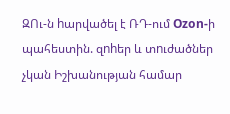ԶՈւ-ն hարվածել է ՌԴ-ում Ozon-ի պահեստին. զnhեր և տnւժածներ չկան Իշխանության համար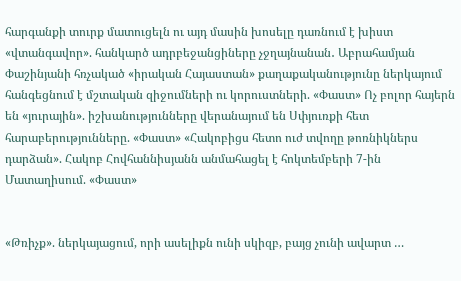հարգանքի տուրք մատուցելն ու այդ մասին խոսելը դառնում է խիստ «վտանգավոր». հանկարծ ադրբեջանցիները չջղայնանան․ Աբրահամյան Փաշինյանի հռչակած «իրական Հայաստան» քաղաքականությունը ներկայում հանգեցնում է մշտական զիջումների ու կորուստների. «Փաստ» Ոչ բոլոր հայերն են «յուրային». իշխանությունները վերանայում են Սփյուռքի հետ հարաբերությունները. «Փաստ» «Հակոբիցս հետո ուժ տվողը թոռնիկներս դարձան». Հակոբ Հովհաննիսյանն անմահացել է հոկտեմբերի 7-ին Մատաղիսում. «Փաստ»


«Թռիչք». ներկայացում, որի ասելիքն ունի սկիզբ, բայց չունի ավարտ …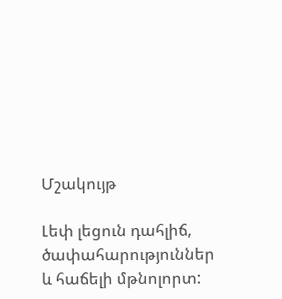Մշակույթ

Լեփ լեցուն դահլիճ, ծափահարություններ և հաճելի մթնոլորտ: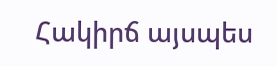Հակիրճ այսպես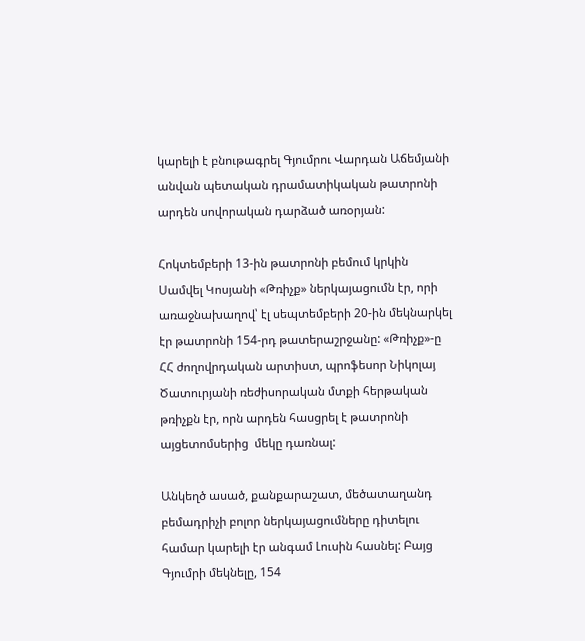կարելի է բնութագրել Գյումրու Վարդան Աճեմյանի անվան պետական դրամատիկական թատրոնի արդեն սովորական դարձած առօրյան:

Հոկտեմբերի 13-ին թատրոնի բեմում կրկին Սամվել Կոսյանի «Թռիչք» ներկայացումն էր, որի առաջնախաղով՝ էլ սեպտեմբերի 20-ին մեկնարկել էր թատրոնի 154-րդ թատերաշրջանը: «Թռիչք»-ը ՀՀ ժողովրդական արտիստ, պրոֆեսոր Նիկոլայ Ծատուրյանի ռեժիսորական մտքի հերթական թռիչքն էր, որն արդեն հասցրել է թատրոնի այցետոմսերից  մեկը դառնալ:

Անկեղծ ասած, քանքարաշատ, մեծատաղանդ բեմադրիչի բոլոր ներկայացումները դիտելու համար կարելի էր անգամ Լուսին հասնել: Բայց Գյումրի մեկնելը, 154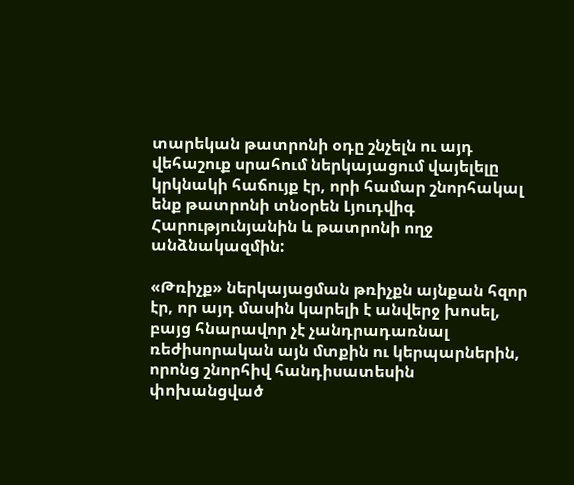տարեկան թատրոնի օդը շնչելն ու այդ վեհաշուք սրահում ներկայացում վայելելը կրկնակի հաճույք էր, որի համար շնորհակալ ենք թատրոնի տնօրեն Լյուդվիգ Հարությունյանին և թատրոնի ողջ անձնակազմին:

«Թռիչք» ներկայացման թռիչքն այնքան հզոր էր, որ այդ մասին կարելի է անվերջ խոսել, բայց հնարավոր չէ չանդրադառնալ ռեժիսորական այն մտքին ու կերպարներին, որոնց շնորհիվ հանդիսատեսին փոխանցված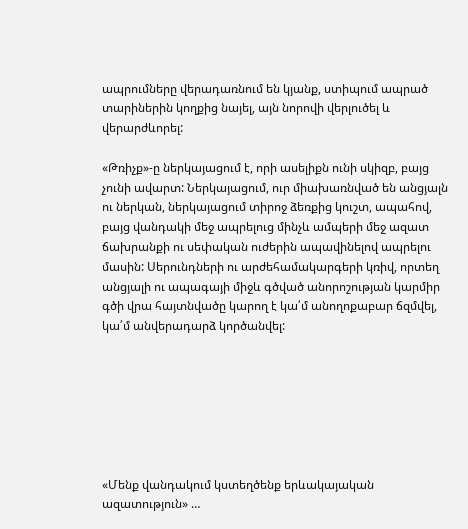ապրումները վերադառնում են կյանք, ստիպում ապրած տարիներին կողքից նայել, այն նորովի վերլուծել և վերարժևորել:

«Թռիչք»-ը ներկայացում է, որի ասելիքն ունի սկիզբ, բայց չունի ավարտ: Ներկայացում, ուր միախառնված են անցյալն ու ներկան, ներկայացում տիրոջ ձեռքից կուշտ, ապահով, բայց վանդակի մեջ ապրելուց մինչև ամպերի մեջ ազատ ճախրանքի ու սեփական ուժերին ապավինելով ապրելու մասին: Սերունդների ու արժեհամակարգերի կռիվ, որտեղ անցյալի ու ապագայի միջև գծված անորոշության կարմիր գծի վրա հայտնվածը կարող է կա՛մ անողոքաբար ճզմվել, կա՛մ անվերադարձ կործանվել:







«Մենք վանդակում կստեղծենք երևակայական ազատություն» …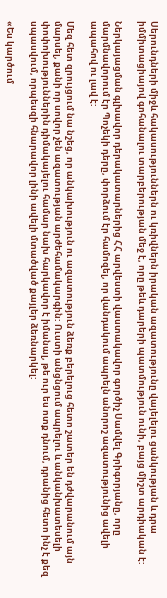Սերունդների միջև հակասություններն ու կռիվներն իրական ազատությունը վայելելու ցանկության և դրա իմմիտացիայով գոհանալու տարբերության մեջ է, որը թեև դարերի պատմություն ունի, բայց միշտ արդիական է:

Ներկայացման գլխավոր դերակատարներից ՀՀ արվեստի վաստակավոր գործիչ Սամվել Գրիգորյանը, որը մարմնավորում էր Պոչեկի դերը, փորձում էր համոզել, որ վանդակում ապրելն անորոշ ազատությունից ավելի ապահով ու լավ է:

Մեզ հետ զրույցում նա նշեց, որ անկախություն ու ազատություն ձեռք բերելուց հետո շատեր են դժվարանում այն մարսել, քանի որ սովոր չեն ազատության արժեհամակարգին: Ուստի անցնցում ապրելու և անկանխատեսելի փոփոխություններին դիմակայելու համար նախ հարկավոր է իմանալ, թե ուր ես ոտք դնում, դրանից հետո ինչ է քեզ սպասվում, որպեսզի հնարավոր լինի ավելի մտածված քայլեր ձեռնարկել:

«Ես կարծում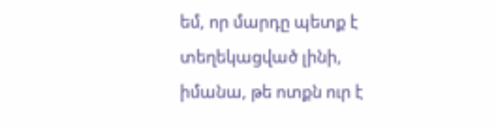եմ, որ մարդը պետք է տեղեկացված լինի, իմանա, թե ոտքն ուր է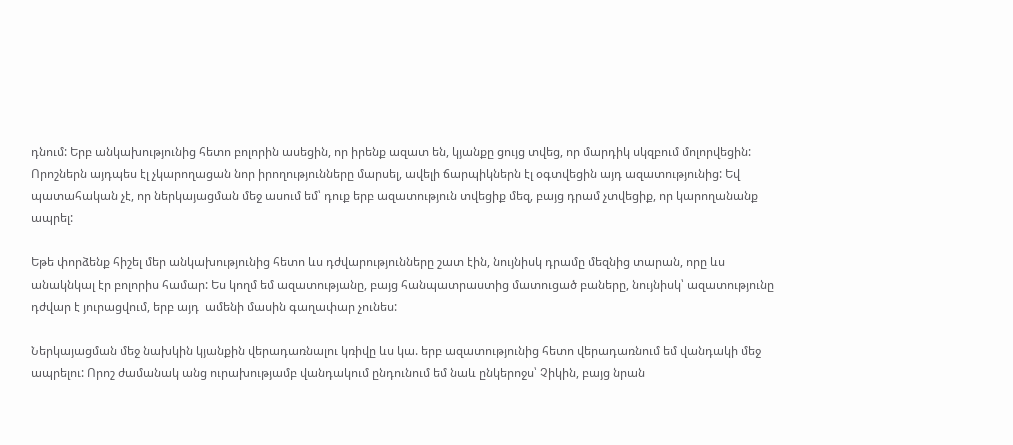դնում: Երբ անկախությունից հետո բոլորին ասեցին, որ իրենք ազատ են, կյանքը ցույց տվեց, որ մարդիկ սկզբում մոլորվեցին: Որոշներն այդպես էլ չկարողացան նոր իրողությունները մարսել, ավելի ճարպիկներն էլ օգտվեցին այդ ազատությունից: Եվ պատահական չէ, որ ներկայացման մեջ ասում եմ՝ դուք երբ ազատություն տվեցիք մեզ, բայց դրամ չտվեցիք, որ կարողանանք ապրել:

Եթե փորձենք հիշել մեր անկախությունից հետո ևս դժվարությունները շատ էին, նույնիսկ դրամը մեզնից տարան, որը ևս անակնկալ էր բոլորիս համար: Ես կողմ եմ ազատությանը, բայց հանպատրաստից մատուցած բաները, նույնիսկ՝ ազատությունը դժվար է յուրացվում, երբ այդ  ամենի մասին գաղափար չունես:

Ներկայացման մեջ նախկին կյանքին վերադառնալու կռիվը ևս կա. երբ ազատությունից հետո վերադառնում եմ վանդակի մեջ ապրելու: Որոշ ժամանակ անց ուրախությամբ վանդակում ընդունում եմ նաև ընկերոջս՝ Չիկին, բայց նրան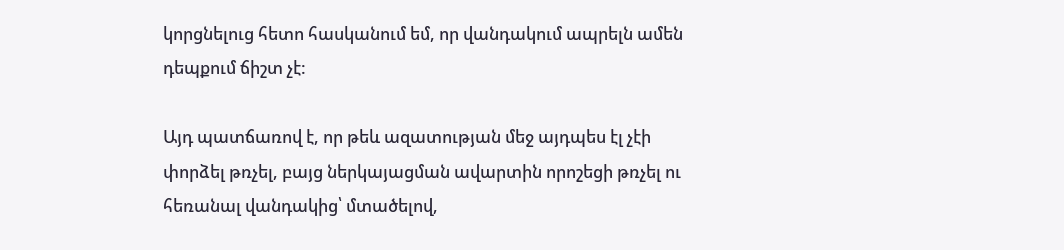կորցնելուց հետո հասկանում եմ, որ վանդակում ապրելն ամեն դեպքում ճիշտ չէ:

Այդ պատճառով է, որ թեև ազատության մեջ այդպես էլ չէի փորձել թռչել, բայց ներկայացման ավարտին որոշեցի թռչել ու հեռանալ վանդակից՝ մտածելով,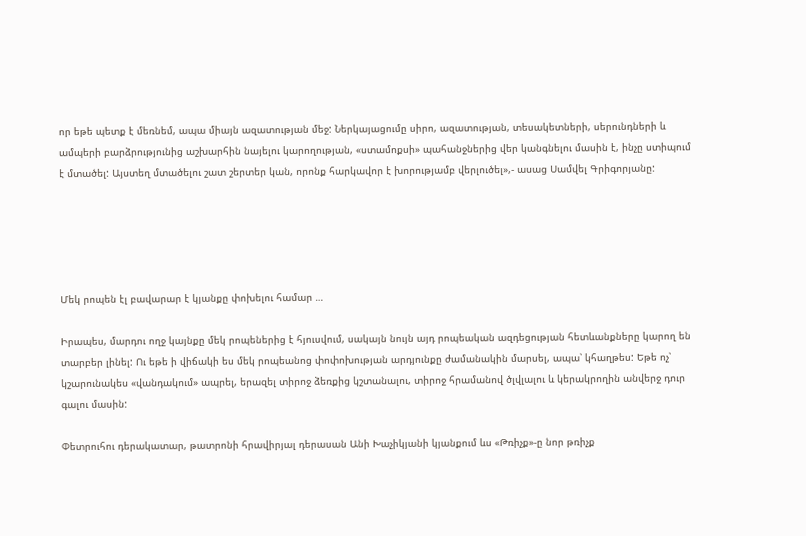որ եթե պետք է մեռնեմ, ապա միայն ազատության մեջ: Ներկայացումը սիրո, ազատության, տեսակետների, սերունդների և ամպերի բարձրությունից աշխարհին նայելու կարողության, «ստամոքսի» պահանջներից վեր կանգնելու մասին է, ինչը ստիպում է մտածել: Այստեղ մտածելու շատ շերտեր կան, որոնք հարկավոր է խորությամբ վերլուծել»,- ասաց Սամվել Գրիգորյանը:





Մեկ րոպեն էլ բավարար է կյանքը փոխելու համար …

Իրապես, մարդու ողջ կայնքը մեկ րոպեներից է հյուսվում, սակայն նույն այդ րոպեական ազդեցության հետևանքները կարող են տարբեր լինել: Ու եթե ի վիճակի ես մեկ րոպեանոց փոփոխության արդյունքը ժամանակին մարսել, ապա՝ կհաղթես: Եթե ոչ՝ կշարունակես «վանդակում» ապրել, երազել տիրոջ ձեռքից կշտանալու, տիրոջ հրամանով ծլվլալու և կերակրողին անվերջ դուր գալու մասին:

Փետրուհու դերակատար, թատրոնի հրավիրյալ դերասան Անի Խաչիկյանի կյանքում ևս «Թռիչք»-ը նոր թռիչք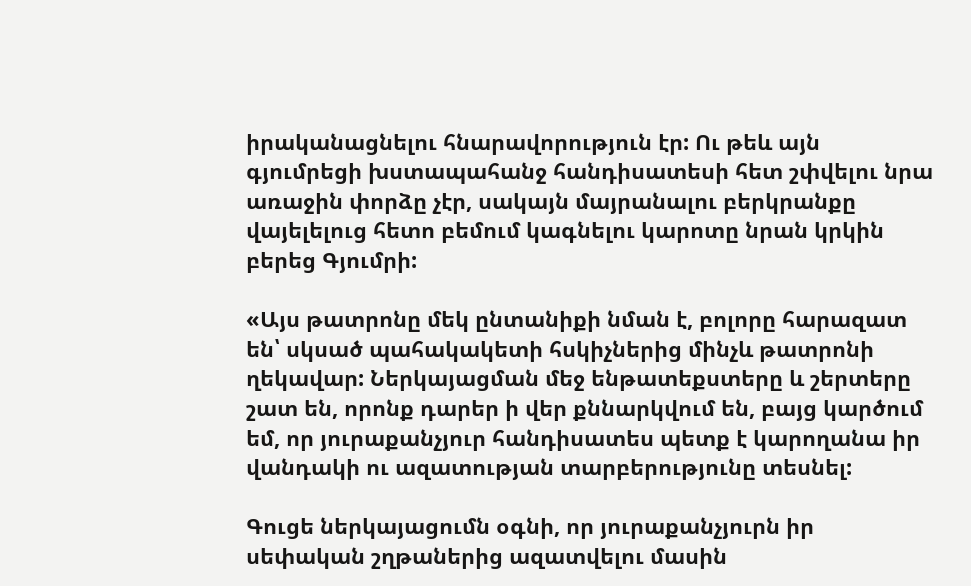իրականացնելու հնարավորություն էր: Ու թեև այն գյումրեցի խստապահանջ հանդիսատեսի հետ շփվելու նրա առաջին փորձը չէր, սակայն մայրանալու բերկրանքը վայելելուց հետո բեմում կագնելու կարոտը նրան կրկին բերեց Գյումրի:

«Այս թատրոնը մեկ ընտանիքի նման է, բոլորը հարազատ են՝ սկսած պահակակետի հսկիչներից մինչև թատրոնի ղեկավար: Ներկայացման մեջ ենթատեքստերը և շերտերը շատ են, որոնք դարեր ի վեր քննարկվում են, բայց կարծում եմ, որ յուրաքանչյուր հանդիսատես պետք է կարողանա իր վանդակի ու ազատության տարբերությունը տեսնել:

Գուցե ներկայացումն օգնի, որ յուրաքանչյուրն իր սեփական շղթաներից ազատվելու մասին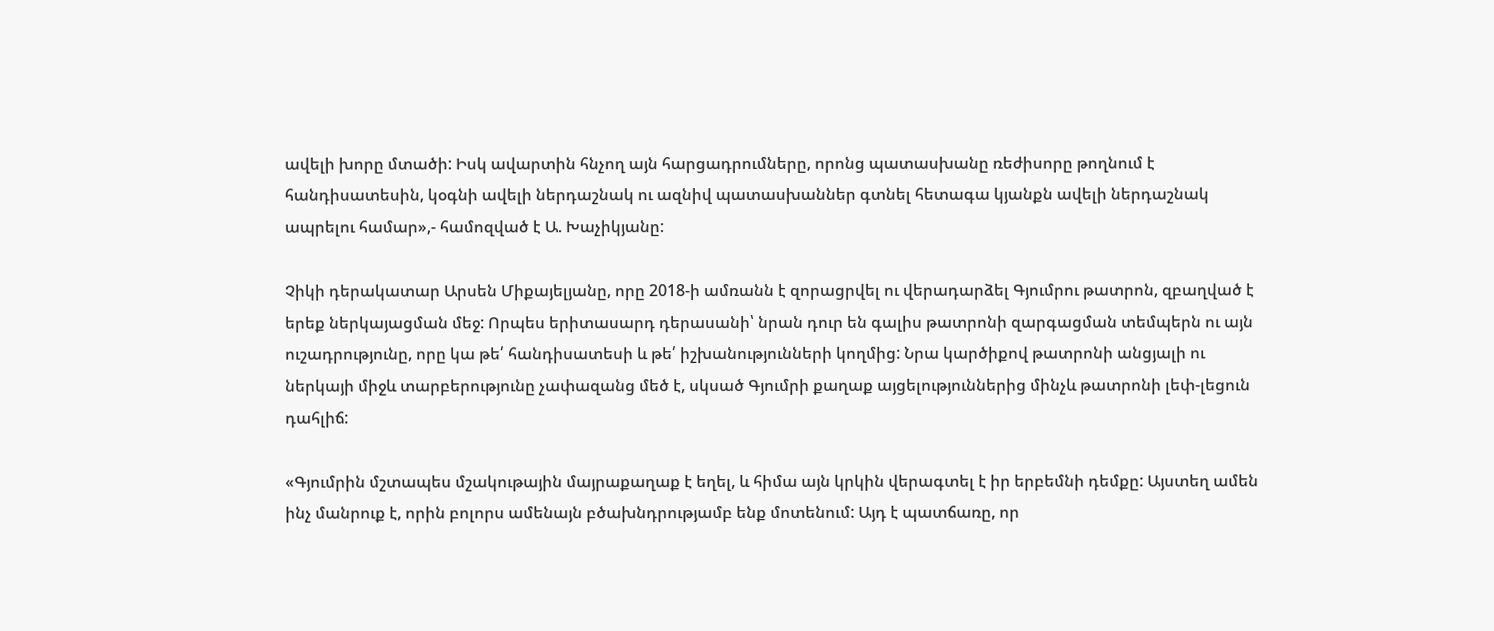ավելի խորը մտածի: Իսկ ավարտին հնչող այն հարցադրումները, որոնց պատասխանը ռեժիսորը թողնում է հանդիսատեսին, կօգնի ավելի ներդաշնակ ու ազնիվ պատասխաններ գտնել հետագա կյանքն ավելի ներդաշնակ ապրելու համար»,- համոզված է Ա. Խաչիկյանը:

Չիկի դերակատար Արսեն Միքայելյանը, որը 2018-ի ամռանն է զորացրվել ու վերադարձել Գյումրու թատրոն, զբաղված է երեք ներկայացման մեջ: Որպես երիտասարդ դերասանի՝ նրան դուր են գալիս թատրոնի զարգացման տեմպերն ու այն ուշադրությունը, որը կա թե՛ հանդիսատեսի և թե՛ իշխանությունների կողմից: Նրա կարծիքով թատրոնի անցյալի ու ներկայի միջև տարբերությունը չափազանց մեծ է, սկսած Գյումրի քաղաք այցելություններից մինչև թատրոնի լեփ-լեցուն դահլիճ:

«Գյումրին մշտապես մշակութային մայրաքաղաք է եղել, և հիմա այն կրկին վերագտել է իր երբեմնի դեմքը: Այստեղ ամեն ինչ մանրուք է, որին բոլորս ամենայն բծախնդրությամբ ենք մոտենում: Այդ է պատճառը, որ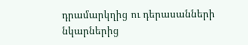դրամարկղից ու դերասանների նկարներից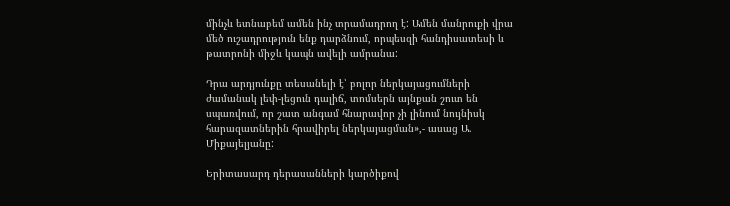մինչև ետնաբեմ ամեն ինչ տրամադրող է: Ամեն մանրուքի վրա մեծ ուշադրություն ենք դարձնում, որպեսզի հանդիսատեսի և թատրոնի միջև կապն ավելի ամրանա:

Դրա արդյունքը տեսանելի է՝ բոլոր ներկայացումների ժամանակ լեփ-լեցուն դալիճ, տոմսերն այնքան շուտ են սպառվում, որ շատ անգամ հնարավոր չի լինում նույնիսկ հարազատներին հրավիրել ներկայացման»,- ասաց Ա. Միքայելյանը:

Երիտասարդ դերասանների կարծիքով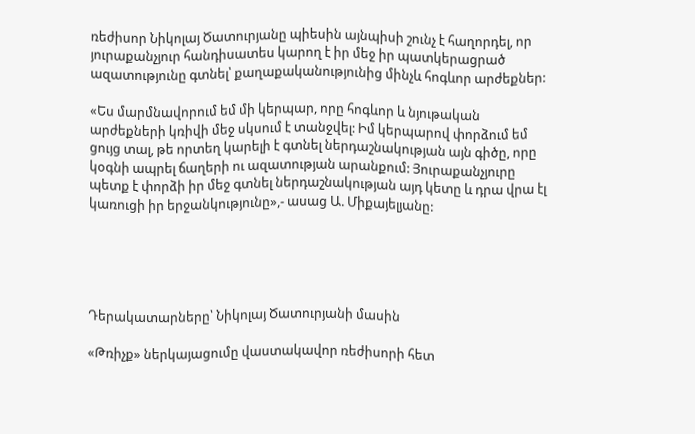ռեժիսոր Նիկոլայ Ծատուրյանը պիեսին այնպիսի շունչ է հաղորդել, որ յուրաքանչյուր հանդիսատես կարող է իր մեջ իր պատկերացրած ազատությունը գտնել՝ քաղաքականությունից մինչև հոգևոր արժեքներ:

«Ես մարմնավորում եմ մի կերպար, որը հոգևոր և նյութական արժեքների կռիվի մեջ սկսում է տանջվել: Իմ կերպարով փորձում եմ ցույց տալ, թե որտեղ կարելի է գտնել ներդաշնակության այն գիծը, որը կօգնի ապրել ճաղերի ու ազատության արանքում: Յուրաքանչյուրը պետք է փորձի իր մեջ գտնել ներդաշնակության այդ կետը և դրա վրա էլ կառուցի իր երջանկությունը»,- ասաց Ա. Միքայելյանը:





Դերակատարները՝ Նիկոլայ Ծատուրյանի մասին

«Թռիչք» ներկայացումը վաստակավոր ռեժիսորի հետ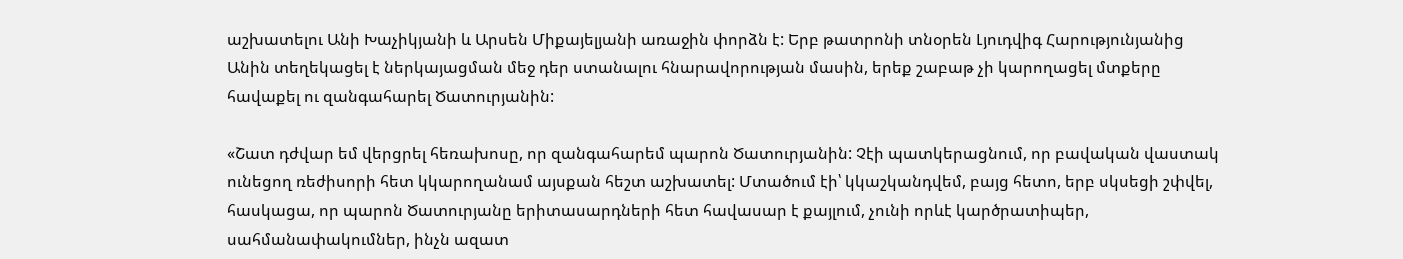աշխատելու Անի Խաչիկյանի և Արսեն Միքայելյանի առաջին փորձն է: Երբ թատրոնի տնօրեն Լյուդվիգ Հարությունյանից Անին տեղեկացել է ներկայացման մեջ դեր ստանալու հնարավորության մասին, երեք շաբաթ չի կարողացել մտքերը հավաքել ու զանգահարել Ծատուրյանին:

«Շատ դժվար եմ վերցրել հեռախոսը, որ զանգահարեմ պարոն Ծատուրյանին: Չէի պատկերացնում, որ բավական վաստակ ունեցող ռեժիսորի հետ կկարողանամ այսքան հեշտ աշխատել: Մտածում էի՝ կկաշկանդվեմ, բայց հետո, երբ սկսեցի շփվել, հասկացա, որ պարոն Ծատուրյանը երիտասարդների հետ հավասար է քայլում, չունի որևէ կարծրատիպեր, սահմանափակումներ, ինչն ազատ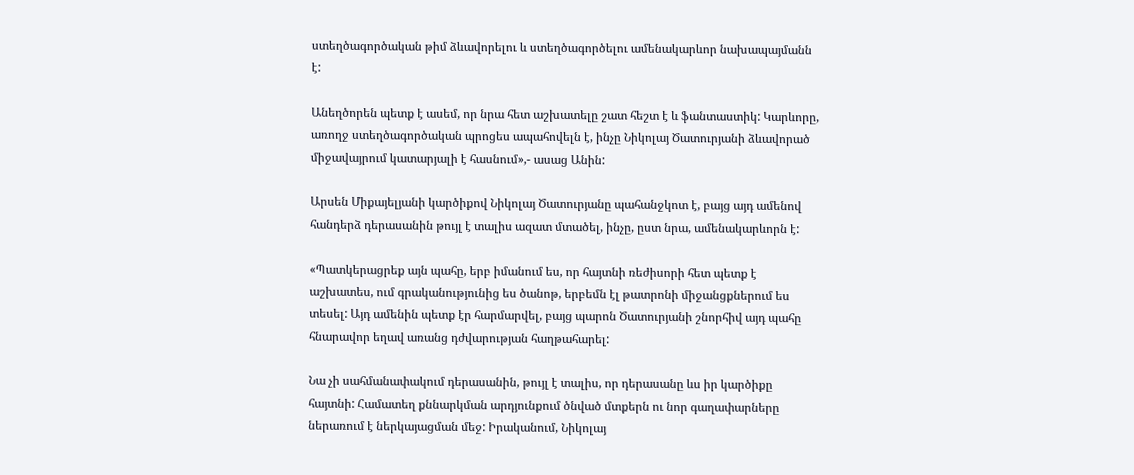ստեղծագործական թիմ ձևավորելու և ստեղծագործելու ամենակարևոր նախապայմանն է:

Անեղծորեն պետք է ասեմ, որ նրա հետ աշխատելը շատ հեշտ է և ֆանտաստիկ: Կարևորը, առողջ ստեղծագործական պրոցես ապահովելն է, ինչը Նիկոլայ Ծատուրյանի ձևավորած միջավայրում կատարյալի է հասնում»,- ասաց Անին:

Արսեն Միքայելյանի կարծիքով Նիկոլայ Ծատուրյանը պահանջկոտ է, բայց այդ ամենով հանդերձ դերասանին թույլ է տալիս ազատ մտածել, ինչը, ըստ նրա, ամենակարևորն է:

«Պատկերացրեք այն պահը, երբ իմանում ես, որ հայտնի ռեժիսորի հետ պետք է աշխատես, ում գրականությունից ես ծանոթ, երբեմն էլ թատրոնի միջանցքներում ես տեսել: Այդ ամենին պետք էր հարմարվել, բայց պարոն Ծատուրյանի շնորհիվ այդ պահը հնարավոր եղավ առանց դժվարության հաղթահարել:

Նա չի սահմանափակում դերասանին, թույլ է տալիս, որ դերասանը ևս իր կարծիքը հայտնի: Համատեղ քննարկման արդյունքում ծնված մտքերն ու նոր գաղափարները ներառում է ներկայացման մեջ: Իրականում, Նիկոլայ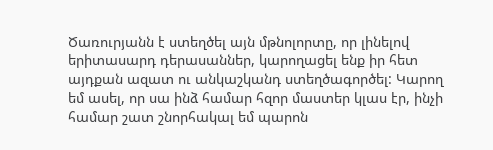Ծառուրյանն է ստեղծել այն մթնոլորտը, որ լինելով երիտասարդ դերասաններ, կարողացել ենք իր հետ այդքան ազատ ու անկաշկանդ ստեղծագործել: Կարող եմ ասել, որ սա ինձ համար հզոր մաստեր կլաս էր, ինչի համար շատ շնորհակալ եմ պարոն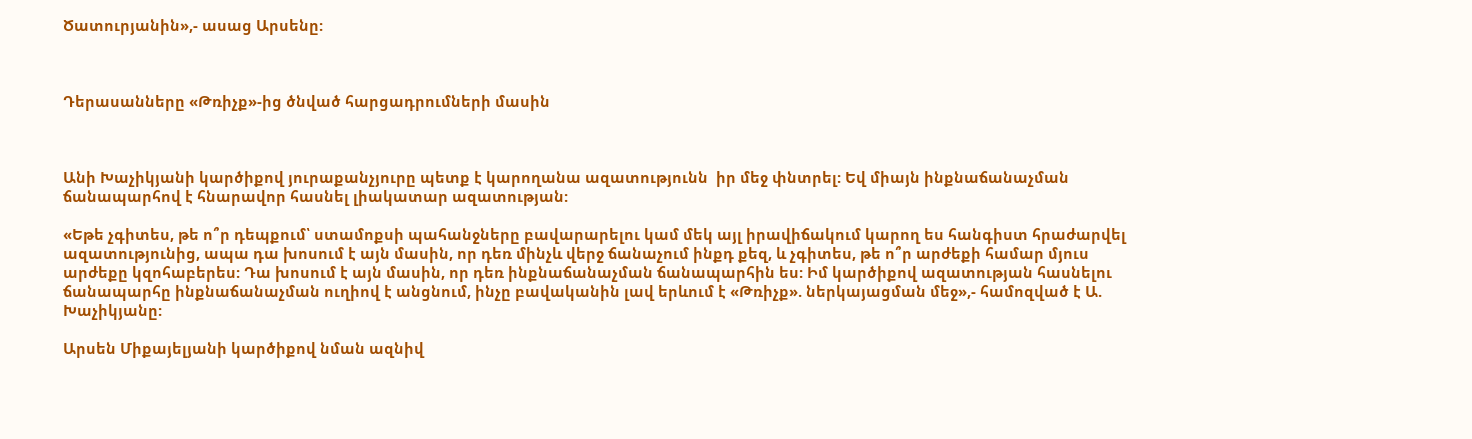Ծատուրյանին»,- ասաց Արսենը:



Դերասանները «Թռիչք»-ից ծնված հարցադրումների մասին



Անի Խաչիկյանի կարծիքով յուրաքանչյուրը պետք է կարողանա ազատությունն  իր մեջ փնտրել: Եվ միայն ինքնաճանաչման ճանապարհով է հնարավոր հասնել լիակատար ազատության:

«Եթե չգիտես, թե ո՞ր դեպքում՝ ստամոքսի պահանջները բավարարելու կամ մեկ այլ իրավիճակում կարող ես հանգիստ հրաժարվել ազատությունից, ապա դա խոսում է այն մասին, որ դեռ մինչև վերջ ճանաչում ինքդ քեզ, և չգիտես, թե ո՞ր արժեքի համար մյուս արժեքը կզոհաբերես: Դա խոսում է այն մասին, որ դեռ ինքնաճանաչման ճանապարհին ես: Իմ կարծիքով ազատության հասնելու ճանապարհը ինքնաճանաչման ուղիով է անցնում, ինչը բավականին լավ երևում է «Թռիչք». ներկայացման մեջ»,- համոզված է Ա. Խաչիկյանը:

Արսեն Միքայելյանի կարծիքով նման ազնիվ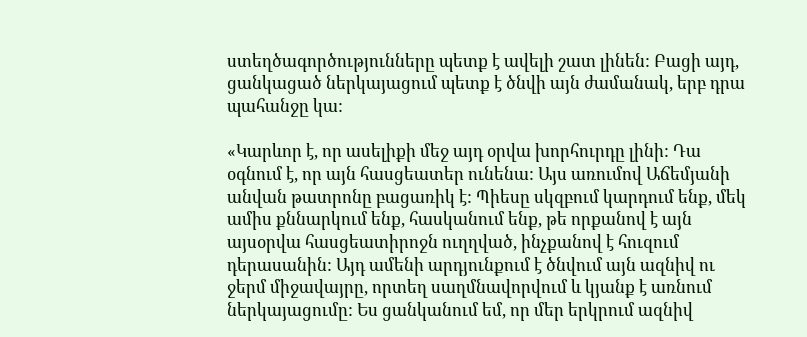ստեղծագործությունները պետք է ավելի շատ լինեն: Բացի այդ, ցանկացած ներկայացում պետք է ծնվի այն ժամանակ, երբ դրա պահանջը կա:

«Կարևոր է, որ ասելիքի մեջ այդ օրվա խորհուրդը լինի: Դա օգնում է, որ այն հասցեատեր ունենա: Այս առումով Աճեմյանի անվան թատրոնը բացառիկ է: Պիեսը սկզբում կարդում ենք, մեկ ամիս քննարկում ենք, հասկանում ենք, թե որքանով է այն այսօրվա հասցեատիրոջն ուղղված, ինչքանով է հուզում դերասանին: Այդ ամենի արդյունքում է ծնվում այն ազնիվ ու ջերմ միջավայրը, որտեղ սաղմնավորվում և կյանք է առնում ներկայացումը: Ես ցանկանում եմ, որ մեր երկրում ազնիվ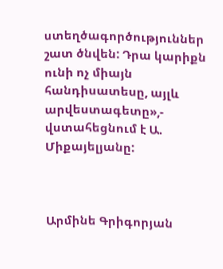ստեղծագործություններ շատ ծնվեն: Դրա կարիքն ունի ոչ միայն հանդիսատեսը, այլև արվեստագետը»,- վստահեցնում է Ա. Միքայելյանը:



Արմինե Գրիգորյան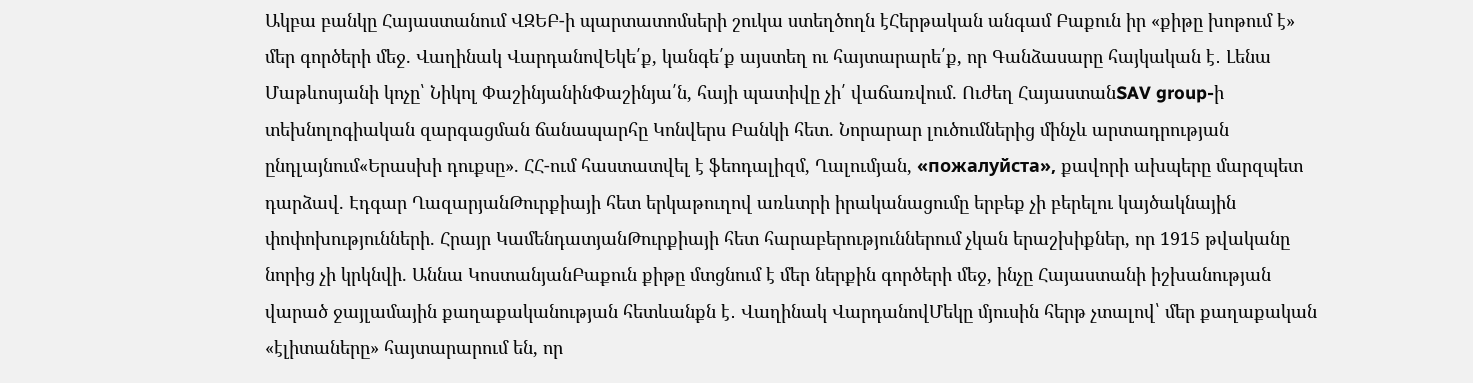Ակբա բանկը Հայաստանում ՎԶԵԲ-ի պարտատոմսերի շուկա ստեղծողն էՀերթական անգամ Բաքուն իր «քիթը խոթում է» մեր գործերի մեջ. Վաղինակ ՎարդանովԵկե՛ք, կանգե՛ք այստեղ ու հայտարարե՛ք, որ Գանձասարը հայկական է․ Լենա Մաթևոսյանի կոչը՝ Նիկոլ ՓաշինյանինՓաշինյա՛ն, հայի պատիվը չի՛ վաճառվում. Ուժեղ ՀայաստանSAV group-ի տեխնոլոգիական զարգացման ճանապարհը Կոնվերս Բանկի հետ. Նորարար լուծումներից մինչև արտադրության ընդլայնում«Երասխի դուքսը». ՀՀ-ում հաստատվել է ֆեոդալիզմ, Ղալումյան, «пожалуйста», քավորի ախպերը մարզպետ դարձավ. Էդգար ՂազարյանԹուրքիայի հետ երկաթուղով առևտրի իրականացումը երբեք չի բերելու կայծակնային փոփոխությունների. Հրայր ԿամենդատյանԹուրքիայի հետ հարաբերություններում չկան երաշխիքներ, որ 1915 թվականը նորից չի կրկնվի. Աննա ԿոստանյանԲաքուն քիթը մտցնում է մեր ներքին գործերի մեջ, ինչը Հայաստանի իշխանության վարած ջայլամային քաղաքականության հետևանքն է․ Վաղինակ ՎարդանովՄեկը մյուսին հերթ չտալով՝ մեր քաղաքական «էլիտաները» հայտարարում են, որ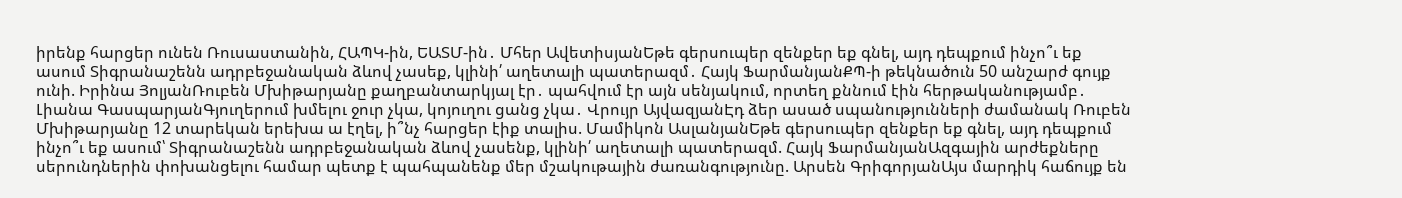իրենք հարցեր ունեն Ռուսաստանին, ՀԱՊԿ-ին, ԵԱՏՄ-ին․ Մհեր ԱվետիսյանԵթե գերսուպեր զենքեր եք գնել, այդ դեպքում ինչո՞ւ եք ասում Տիգրանաշենն ադրբեջանական ձևով չասեք, կլինի՛ աղետալի պատերազմ․ Հայկ ՖարմանյանՔՊ-ի թեկնածուն 50 անշարժ գույք ունի. Իրինա ՅոլյանՌուբեն Մխիթարյանը քաղբանտարկյալ էր․ պահվում էր այն սենյակում, որտեղ քննում էին հերթականությամբ․ Լիանա ԳասպարյանԳյուղերում խմելու ջուր չկա, կոյուղու ցանց չկա․ Վրույր ԱյվազյանԷդ ձեր ասած սպանությունների ժամանակ Ռուբեն Մխիթարյանը 12 տարեկան երեխա ա էղել, ի՞նչ հարցեր էիք տալիս. Մամիկոն ԱսլանյանԵթե գերսուպեր զենքեր եք գնել, այդ դեպքում ինչո՞ւ եք ասում՝ Տիգրանաշենն ադրբեջանական ձևով չասենք, կլինի՛ աղետալի պատերազմ. Հայկ ՖարմանյանԱզգային արժեքները սերունդներին փոխանցելու համար պետք է պահպանենք մեր մշակութային ժառանգությունը. Արսեն ԳրիգորյանԱյս մարդիկ հաճույք են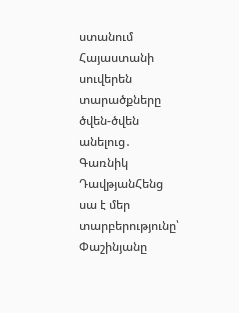ստանում Հայաստանի սուվերեն տարածքները ծվեն-ծվեն անելուց․ Գառնիկ ԴավթյանՀենց սա է մեր տարբերությունը՝ Փաշինյանը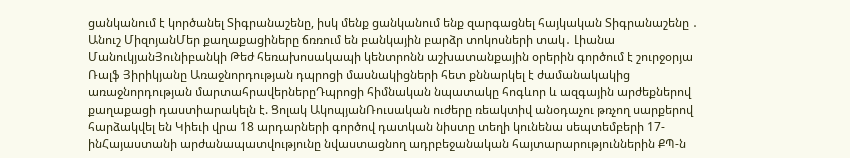ցանկանում է կործանել Տիգրանաշենը, իսկ մենք ցանկանում ենք զարգացնել հայկական Տիգրանաշենը ․ Անուշ ՄիզոյանՄեր քաղաքացիները ճռռում են բանկային բարձր տոկոսների տակ․ Լիանա ՄանուկյանՅունիբանկի Թեժ հեռախոսակապի կենտրոնն աշխատանքային օրերին գործում է շուրջօրյա Ռալֆ Յիրիկյանը Առաջնորդության դպրոցի մասնակիցների հետ քննարկել է ժամանակակից առաջնորդության մարտահրավերներըԴպրոցի հիմնական նպատակը հոգևոր և ազգային արժեքներով քաղաքացի դաստիարակելն է. Ցոլակ ԱկոպյանՌուսական ուժերը ռեակտիվ անօդաչու թռչող սարքերով հարձակվել են Կիեւի վրա 18 արդարների գործով դատկան նիստը տեղի կունենա սեպտեմբերի 17-ինՀայաստանի արժանապատվությունը նվաստացնող ադրբեջանական հայտարարություններին ՔՊ-ն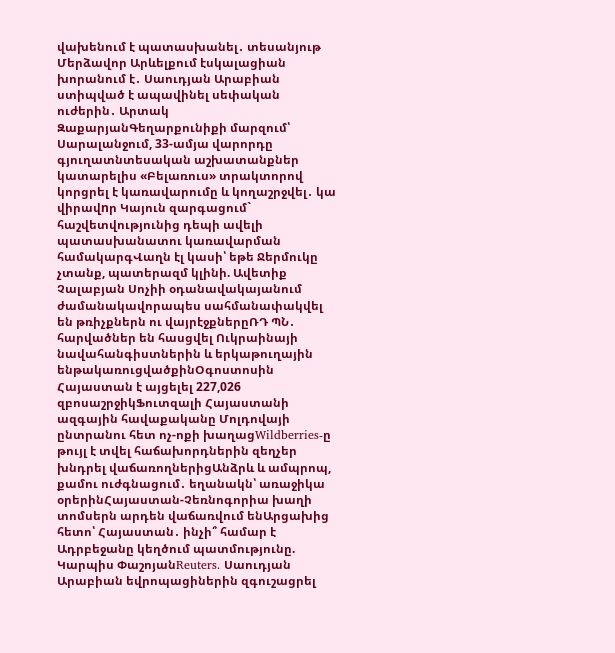վախենում է պատասխանել․ տեսանյութ Մերձավոր Արևելքում էսկալացիան խորանում է․ Սաուդյան Արաբիան ստիպված է ապավինել սեփական ուժերին․ Արտակ ԶաքարյանԳեղարքունիքի մարզում՝ Սարալանջում, 33-ամյա վարորդը գյուղատնտեսական աշխատանքներ կատարելիս «Բելառուս» տրակտորով կորցրել է կառավարումը և կողաշրջվել․ կա վիրավnր Կայուն զարգացում` հաշվետվությունից դեպի ավելի պատասխանատու կառավարման համակարգՎաղն էլ կասի՝ եթե Ջերմուկը չտանք, պատերազմ կլինի. Ավետիք Չալաբյան Սոչիի օդանավակայանում ժամանակավորապես սահմանափակվել են թռիչքներն ու վայրէջքներըՌԴ ՊՆ․ հարվածներ են հասցվել Ուկրաինայի նավահանգիստներին և երկաթուղային ենթակառուցվածքինՕգոստոսին Հայաստան է այցելել 227,026 զբոսաշրջիկՖուտզալի Հայաստանի ազգային հավաքականը Մոլդովայի ընտրանու հետ ոչ-ոքի խաղացWildberries-ը թույլ է տվել հաճախորդներին զեղչեր խնդրել վաճառողներիցԱնձրև և ամպրոպ, քամու ուժգնացում․ եղանակն՝ առաջիկա օրերինՀայաստան-Չեռնոգորիա խաղի տոմսերն արդեն վաճառվում ենԱրցախից հետո՝ Հայաստան․ ինչի՞ համար է Ադրբեջանը կեղծում պատմությունը. Կարպիս ՓաշոյանReuters․ Սաուդյան Արաբիան եվրոպացիներին զգուշացրել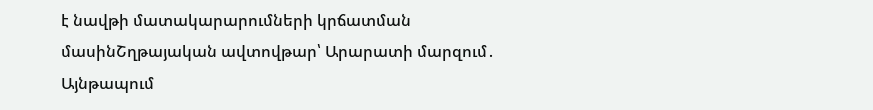է նավթի մատակարարումների կրճատման մասինՇղթայական ավտովթար՝ Արարատի մարզում․ Այնթապում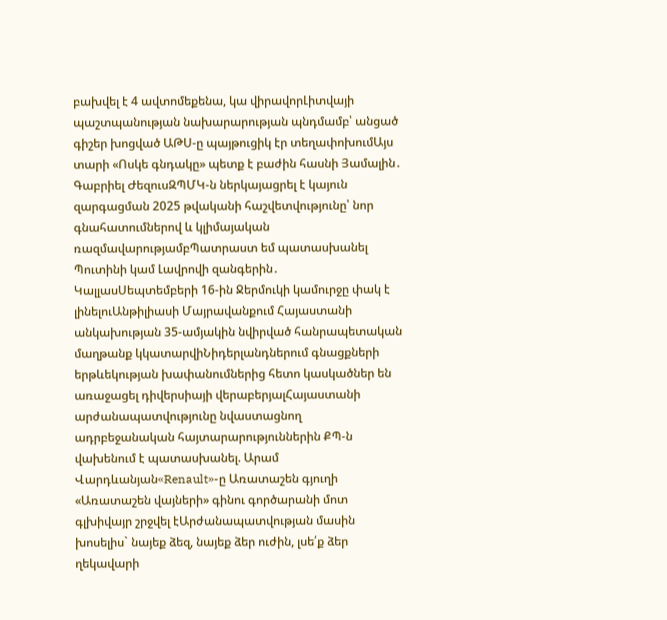բախվել է 4 ավտոմեքենա, կա վիրավորԼիտվայի պաշտպանության նախարարության պնդմամբ՝ անցած գիշեր խոցված ԱԹՍ-ը պայթուցիկ էր տեղափոխումԱյս տարի «Ոսկե գնդակը» պետք է բաժին հասնի Յամալին․ Գաբրիել ԺեզուսԶՊՄԿ-ն ներկայացրել է կայուն զարգացման 2025 թվականի հաշվետվությունը՝ նոր գնահատումներով և կլիմայական ռազմավարությամբՊատրաստ եմ պատասխանել Պուտինի կամ Լավրովի զանգերին․ ԿալլասՍեպտեմբերի 16-ին Ջերմուկի կամուրջը փակ է լինելուԱնթիլիասի Մայրավանքում Հայաստանի անկախության 35-ամյակին նվիրված հանրապետական մաղթանք կկատարվիՆիդերլանդներում գնացքների երթևեկության խափանումներից հետո կասկածներ են առաջացել դիվերսիայի վերաբերյալՀայաստանի արժանապատվությունը նվաստացնող ադրբեջանական հայտարարություններին ՔՊ-ն վախենում է պատասխանել. Արամ Վարդևանյան«Renault»-ը Առատաշեն գյուղի «Առատաշեն վայների» գինու գործարանի մոտ գլխիվայր շրջվել էԱրժանապատվության մասին խոսելիս` նայեք ձեզ, նայեք ձեր ուժին, լսե՛ք ձեր ղեկավարի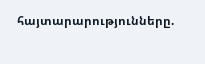հայտարարությունները.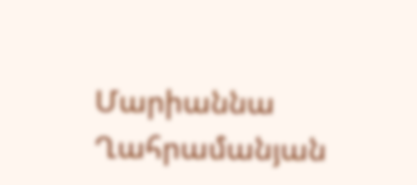Մարիաննա Ղահրամանյան